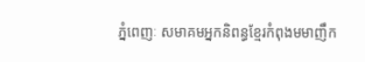ភ្នំពេញៈ សមាគមអ្នកនិពន្ធខ្មែរកំពុងមមាញឹក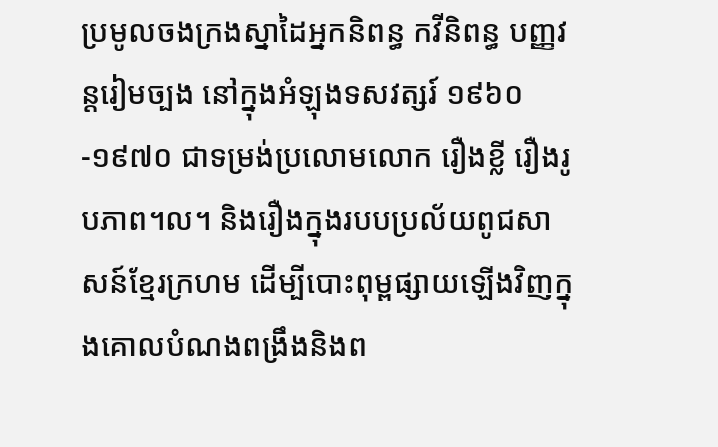ប្រមូលចងក្រងស្នាដៃអ្នកនិពន្ធ កវីនិពន្ធ បញ្ញវន្តរៀមច្បង នៅក្នុងអំឡុងទសវត្សរ៍ ១៩៦០-១៩៧០ ជាទម្រង់ប្រលោមលោក រឿងខ្លី រឿងរូបភាព។ល។ និងរឿងក្នុងរបបប្រល័យពូជសាសន៍ខ្មែរក្រហម ដើម្បីបោះពុម្ពផ្សាយឡើងវិញក្នុងគោលបំណងពង្រឹងនិងព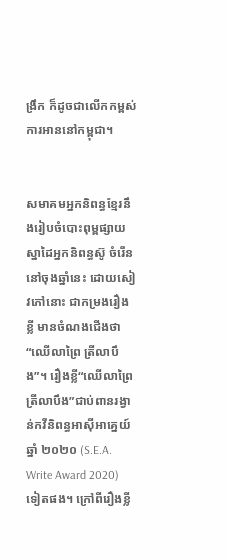ង្រឹក ក៏ដូចជាលើកកម្ពស់ការអាននៅកម្ពុជា។


សមាគមអ្នកនិពន្ធខ្មែរនឹងរៀបចំបោះពុម្ពផ្សាយស្នាដៃអ្នកនិពន្ធស៊ូ ចំរើននៅចុងឆ្នាំនេះ ដោយសៀវភៅនោះ ជាកម្រងរឿងខ្លី មានចំណងជើងថា “ឈើលាព្រៃ ត្រីលាបឹង”។ រឿងខ្លី“ឈើលាព្រៃ ត្រីលាបឹង”ជាប់ពានរង្វាន់កវីនិពន្ធអាស៊ីអាគ្នេយ៍ឆ្នាំ ២០២០ (S.E.A. Write Award 2020) ទៀតផង។ ក្រៅពីរឿងខ្លី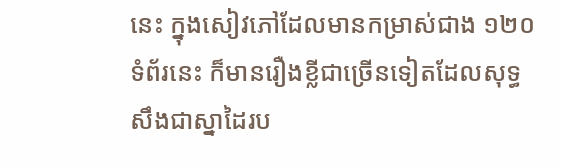នេះ ក្នុងសៀវភៅដែលមានកម្រាស់ជាង ១២០ ទំព័រនេះ ក៏មានរឿងខ្លីជាច្រើនទៀតដែលសុទ្ធសឹងជាស្នាដៃរប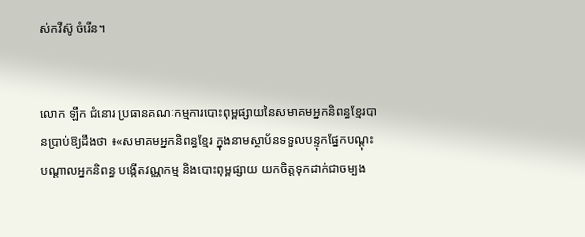ស់កវីស៊ូ ចំរើន។


លោក ឡឹក ជំនោរ ប្រធានគណៈកម្មការបោះពុម្ពផ្សាយនៃសមាគមអ្នកនិពន្ធខ្មែរបានប្រាប់ឱ្យដឹងថា ៖«សមាគមអ្នកនិពន្ធខ្មែរ ក្នុងនាមស្ថាប័នទទួលបន្ទុកផ្នែកបណ្ដុះបណ្ដាលអ្នកនិពន្ធ បង្កើតវណ្ណកម្ម និងបោះពុម្ពផ្សាយ យកចិត្តទុកដាក់ជាចម្បង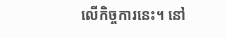លើកិច្ចការនេះ។ នៅ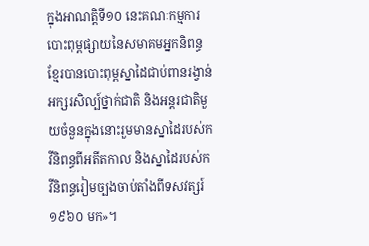ក្នុងអាណត្តិទី១០ នេះគណៈកម្មការបោះពុម្ពផ្សាយនៃសមាគមអ្នកនិពន្ធខ្មែរបានបោះពុម្ពស្នាដៃជាប់ពានរង្វាន់អក្សរសិល្ប៍ថ្នាក់ជាតិ និងអន្តរជាតិមួយចំនួនក្នុងនោះរួមមានស្នាដៃរបស់កវីនិពន្ធពីអតីតកាល និងស្នាដៃរបស់កវីនិពន្ធរៀមច្បងចាប់តាំងពីទសវត្សរ៍ ១៩៦០ មក»។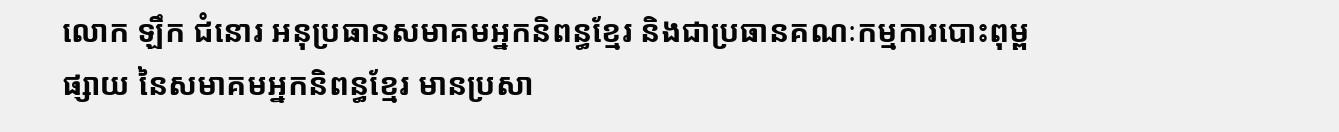លោក ឡឹក ជំនោរ អនុប្រធានសមាគមអ្នកនិពន្ធខ្មែរ និងជាប្រធានគណៈកម្មការបោះពុម្ពផ្សាយ នៃសមាគមអ្នកនិពន្ធខ្មែរ មានប្រសា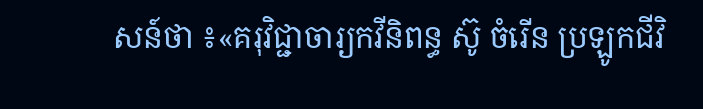សន៍ថា ៖«គរុវិជ្ជាចារ្យកវីនិពន្ធ ស៊ូ ចំរើន ប្រឡូកជីវិ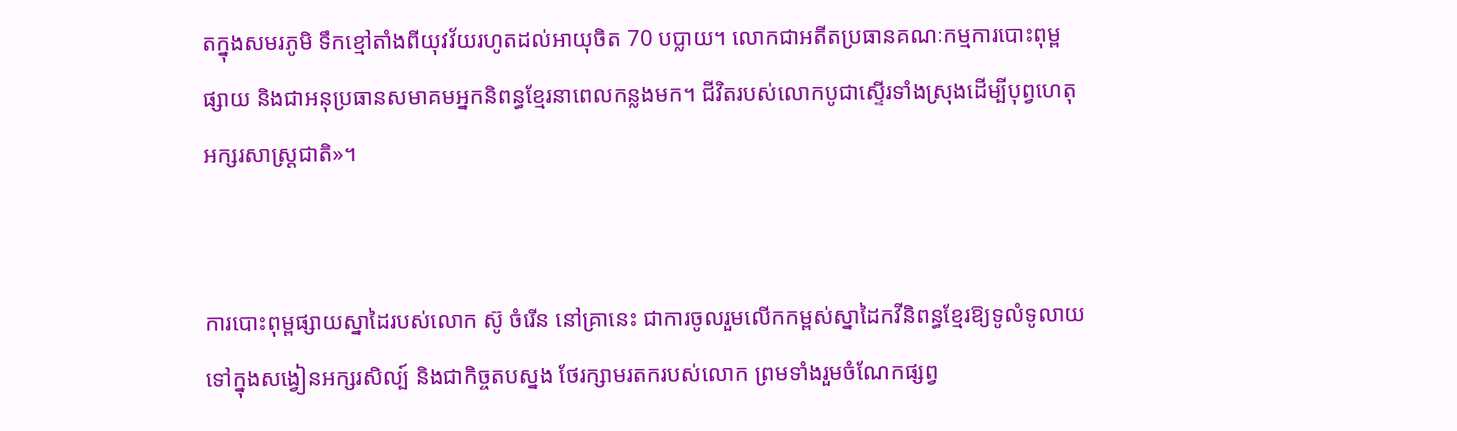តក្នុងសមរភូមិ ទឹកខ្មៅតាំងពីយុវវ័យរហូតដល់អាយុចិត 70 បប្លាយ។ លោកជាអតីតប្រធានគណៈកម្មការបោះពុម្ពផ្សាយ និងជាអនុប្រធានសមាគមអ្នកនិពន្ធខ្មែរនាពេលកន្លងមក។ ជីវិតរបស់លោកបូជាស្ទើរទាំងស្រុងដើម្បីបុព្វហេតុអក្សរសាស្ត្រជាតិ»។


ការបោះពុម្ពផ្សាយស្នាដៃរបស់លោក ស៊ូ ចំរើន នៅគ្រានេះ ជាការចូលរួមលើកកម្ពស់ស្នាដៃកវីនិពន្ធខ្មែរឱ្យទូលំទូលាយទៅក្នុងសង្វៀនអក្សរសិល្ប៍ និងជាកិច្ចតបស្នង ថែរក្សាមរតករបស់លោក ព្រមទាំងរួមចំណែកផ្សព្វ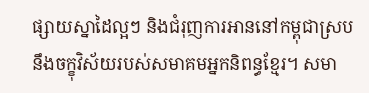ផ្សាយស្នាដៃល្អៗ និងជំរុញការអាននៅកម្ពុជាស្របនឹងចក្ខុវិស័យរបស់សមាគមអ្នកនិពន្ធខ្មែរ។ សមា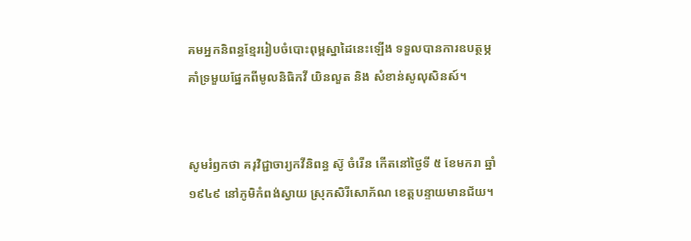គមអ្នកនិពន្ធខ្មែររៀបចំបោះពុម្ពស្នាដៃនេះឡើង ទទួលបានការឧបត្ថម្ភគាំទ្រមួយផ្នែកពីមូលនិធិកវី យិនលួត និង សំខាន់សូលុសិនស៍។


សូមរំឭកថា គរុវិជ្ជាចារ្យកវីនិពន្ធ ស៊ូ ចំរើន កើតនៅថ្ងៃទី ៥ ខែមករា ឆ្នាំ ១៩៤៩ នៅភូមិកំពង់ស្វាយ ស្រុកសិរីសោភ័ណ ខេត្តបន្ទាយមានជ័យ។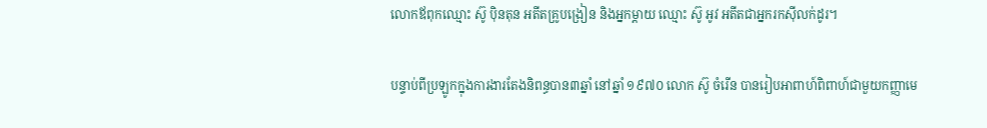លោកឪពុកឈ្មោះ ស៊ូ ប៉ិនតុន អតីតគ្រូបង្រៀន និងអ្នកម្តាយ ឈ្មោះ ស៊ូ អូវ អតីតជាអ្នករកស៊ីលក់ដូរ។

បន្ទាប់ពីប្រឡូកក្នុងការងារតែងនិពន្ធបាន៣ឆ្នាំ នៅឆ្នាំ ១៩៧០ លោក ស៊ូ ចំរើន បានរៀបអាពាហ៍ពិពាហ៍ជាមួយកញ្ញាមេ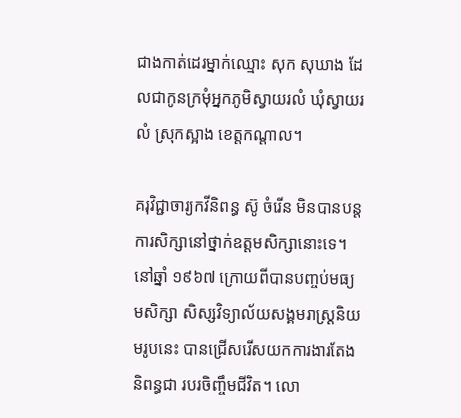ជាងកាត់ដេរម្នាក់ឈ្មោះ សុក សុឃាង ដែលជាកូនក្រមុំអ្នកភូមិស្វាយរលំ ឃុំស្វាយរលំ ស្រុកស្អាង ខេត្តកណ្ដាល។

គរុវិជ្ជាចារ្យកវីនិពន្ធ ស៊ូ ចំរើន មិនបានបន្ដការសិក្សានៅថ្នាក់ឧត្តមសិក្សានោះទេ។ នៅឆ្នាំ ១៩៦៧ ក្រោយពីបានបញ្ចប់មធ្យមសិក្សា សិស្សវិទ្យាល័យសង្គមរាស្រ្ដនិយមរូបនេះ បានជ្រើសរើសយកការងារតែងនិពន្ធជា របរចិញ្ចឹមជីវិត។ លោ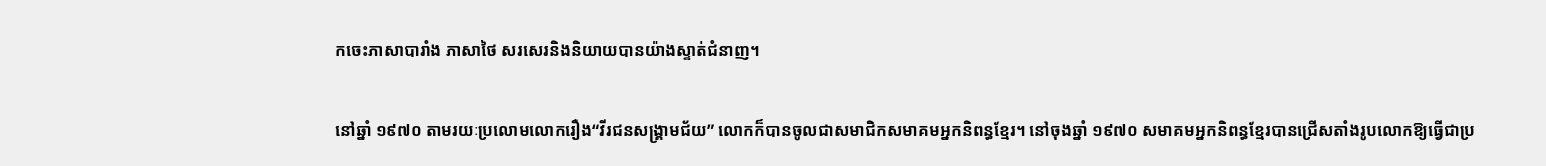កចេះភាសាបារាំង ភាសាថៃ សរសេរនិងនិយាយបានយ៉ាងស្ទាត់ជំនាញ។

នៅឆ្នាំ ១៩៧០ តាមរយៈប្រលោមលោករឿង“វីរជនសង្គ្រាមជ័យ” លោកក៏បានចូលជាសមាជិកសមាគមអ្នកនិពន្ធខ្មែរ។ នៅចុងឆ្នាំ ១៩៧០ សមាគមអ្នកនិពន្ធខ្មែរបានជ្រើសតាំងរូបលោកឱ្យធ្វើជាប្រ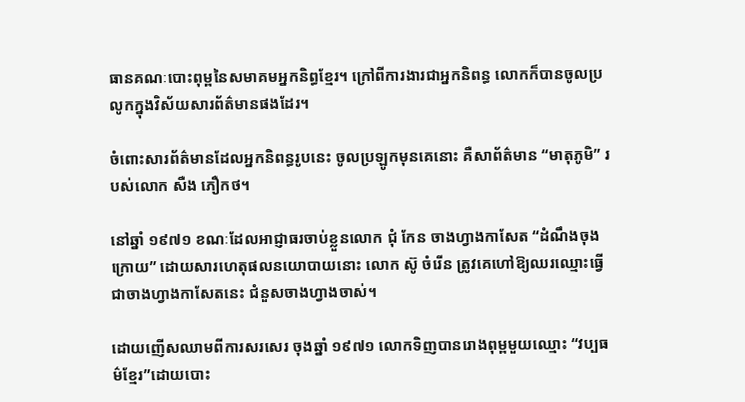ធានគណៈបោះពុម្ពនៃសមាគមអ្នកនិព្ធខ្មែរ។ ក្រៅពីការងារជាអ្នកនិពន្ធ លោកក៏បានចូលប្រលូកក្នុងវិស័យសារព័ត៌មានផងដែរ។

ចំពោះសារព័ត៌មានដែលអ្នកនិពន្ធរូបនេះ ចូលប្រឡូកមុនគេនោះ គឺសាព័ត៌មាន “មាតុភូមិ” របស់លោក សឺង ភឿកថ។

នៅឆ្នាំ ១៩៧១ ខណៈដែលអាជ្ញាធរចាប់ខ្លួនលោក ជុំ កែន ចាងហ្វាងកាសែត “ដំណឹងចុងក្រោយ” ដោយសារហេតុផលនយោបាយនោះ លោក ស៊ូ ចំរើន ត្រូវគេហៅឱ្យឈរឈ្មោះធ្វើជាចាងហ្វាងកាសែតនេះ ជំនួសចាងហ្វាងចាស់។

ដោយញើសឈាមពីការសរសេរ ចុងឆ្នាំ ១៩៧១ លោកទិញបានរោងពុម្ពមួយឈ្មោះ “វប្បធម៌ខ្មែរ”ដោយបោះ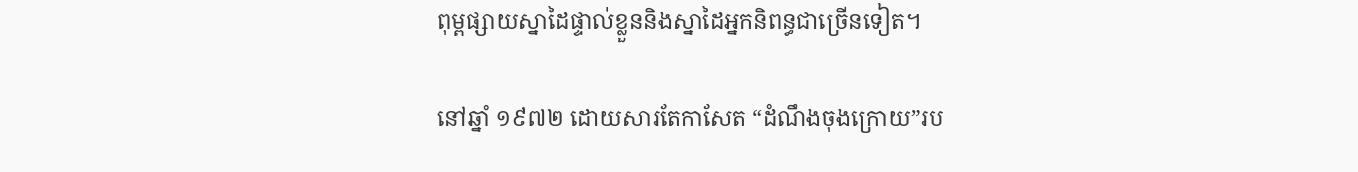ពុម្ពផ្សាយស្នាដៃផ្ទាល់ខ្លួននិងស្នាដៃអ្នកនិពន្ធជាច្រើនទៀត។

នៅឆ្នាំ ១៩៧២ ដោយសារតែកាសែត “ដំណឹងចុងក្រោយ”រប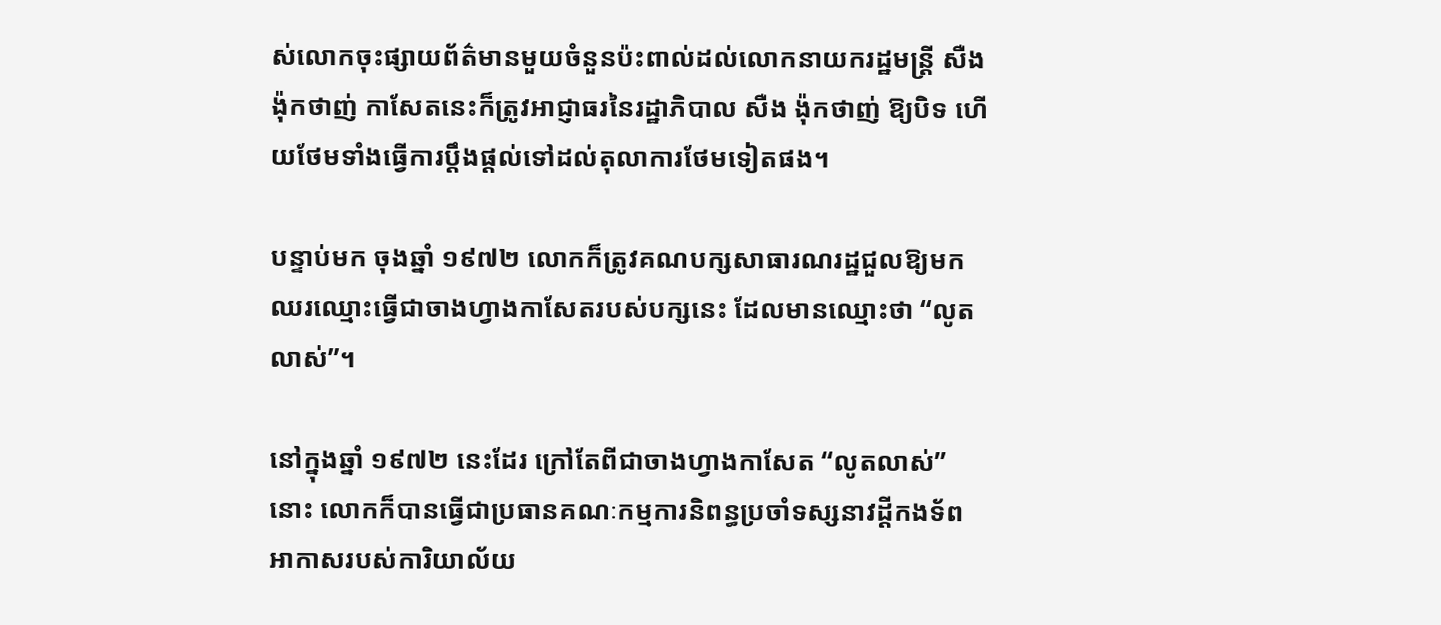ស់លោកចុះផ្សាយព័ត៌មានមួយចំនួនប៉ះពាល់ដល់លោកនាយករដ្ឋមន្ដ្រី សឺង ង៉ុកថាញ់ កាសែតនេះក៏ត្រូវអាជ្ញាធរនៃរដ្ឋាភិបាល សឺង ង៉ុកថាញ់ ឱ្យបិទ ហើយថែមទាំងធ្វើការប្ដឹងផ្ដល់ទៅដល់តុលាការថែមទៀតផង។

បន្ទាប់មក ចុងឆ្នាំ ១៩៧២ លោកក៏ត្រូវគណបក្សសាធារណរដ្ឋជួលឱ្យមកឈរឈ្មោះធ្វើជាចាងហ្វាងកាសែតរបស់បក្សនេះ ដែលមានឈ្មោះថា “លូតលាស់”។

នៅក្នុងឆ្នាំ ១៩៧២ នេះដែរ ក្រៅតែពីជាចាងហ្វាងកាសែត “លូតលាស់” នោះ លោកក៏បានធ្វើជាប្រធានគណៈកម្មការនិពន្ធប្រចាំទស្សនាវដ្ដីកងទ័ពអាកាសរបស់ការិយាល័យ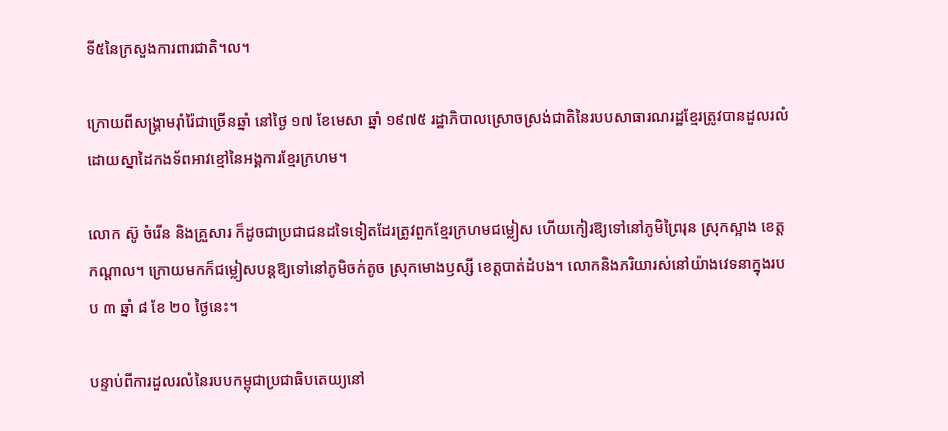ទី៥នៃក្រសួងការពារជាតិ។ល។

ក្រោយពីសង្គ្រាមរ៉ាំរ៉ៃជាច្រើនឆ្នាំ នៅថ្ងៃ ១៧ ខែមេសា ឆ្នាំ ១៩៧៥ រដ្ឋាភិបាលស្រោចស្រង់ជាតិនៃរបបសាធារណរដ្ឋខ្មែរត្រូវបានដួលរលំដោយស្នាដៃកងទ័ពអាវខ្មៅនៃអង្គការខ្មែរក្រហម។

លោក ស៊ូ ចំរើន និងគ្រួសារ ក៏ដូចជាប្រជាជនដទៃទៀតដែរត្រូវពួកខ្មែរក្រហមជម្លៀស ហើយកៀរឱ្យទៅនៅភូមិព្រៃរុន ស្រុកស្អាង ខេត្តកណ្ដាល។ ក្រោយមកក៏ជម្លៀសបន្ដឱ្យទៅនៅភូមិចក់តូច ស្រុកមោងឫស្សី ខេត្តបាត់ដំបង។ លោកនិងភរិយារស់នៅយ៉ាងវេទនាក្នុងរបប ៣ ឆ្នាំ ៨ ខែ ២០ ថ្ងៃនេះ។

បន្ទាប់ពីការដួលរលំនៃរបបកម្ពុជាប្រជាធិបតេយ្យនៅ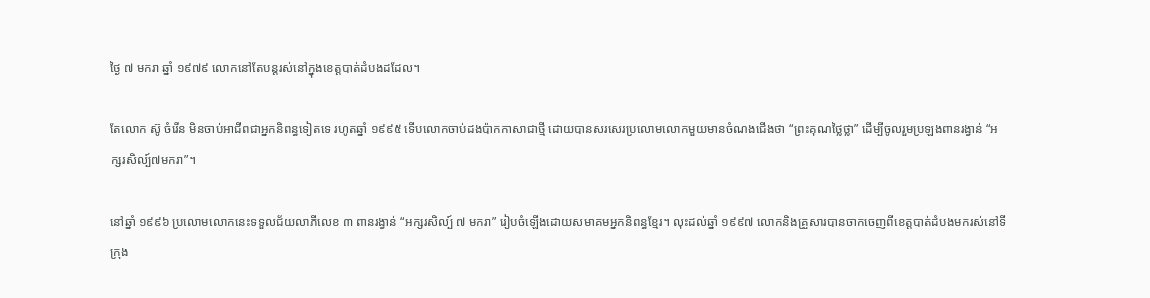ថ្ងៃ ៧ មករា ឆ្នាំ ១៩៧៩ លោកនៅតែបន្ដរស់នៅក្នុងខេត្តបាត់ដំបងដដែល។

តែលោក ស៊ូ ចំរើន មិនចាប់អាជីពជាអ្នកនិពន្ធទៀតទេ រហូតឆ្នាំ ១៩៩៥ ទើបលោកចាប់ដងប៉ាកកាសាជាថ្មី ដោយបានសរសេរប្រលោមលោកមួយមានចំណងជើងថា “ព្រះគុណថ្លៃថ្លា” ដើម្បីចូលរួមប្រឡងពានរង្វាន់ “អក្សរសិល្ប៍៧មករា”។

នៅឆ្នាំ ១៩៩៦ ប្រលោមលោកនេះទទួលជ័យលាភីលេខ ៣ ពានរង្វាន់ “អក្សរសិល្ប៍ ៧ មករា” រៀបចំឡើងដោយសមាគមអ្នកនិពន្ធខ្មែរ។ លុះដល់ឆ្នាំ ១៩៩៧ លោកនិងគ្រួសារបានចាកចេញពីខេត្តបាត់ដំបងមករស់នៅទីក្រុង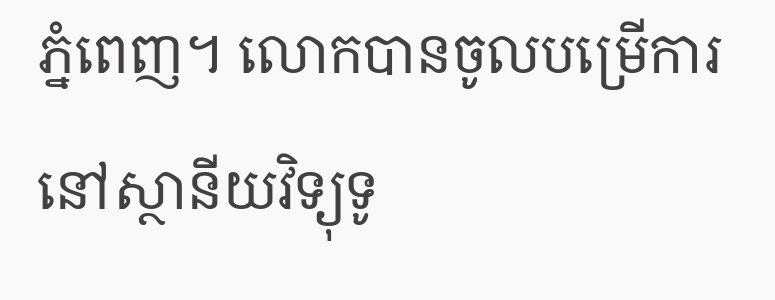ភ្នំពេញ។ លោកបានចូលបម្រើការនៅស្ថានីយវិទ្យុទូ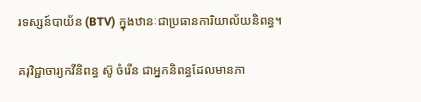រទស្សន៍បាយ័ន (BTV) ក្នុងឋានៈជាប្រធានការិយាល័យនិពន្ធ។

គរុវិជ្ជាចារ្យកវីនិពន្ធ ស៊ូ ចំរើន ជាអ្នកនិពន្ធដែលមានភា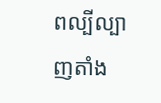ពល្បីល្បាញតាំង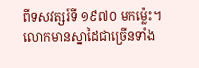ពីទសវត្សរ៍ទី ១៩៧០ មកម្ល៉េះ។ លោកមានស្នាដៃជាច្រើនទាំង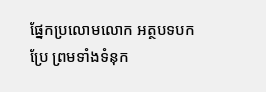ផ្នែកប្រលោមលោក អត្ថបទបកប្រែ ព្រមទាំងទំនុក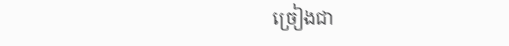ច្រៀងជា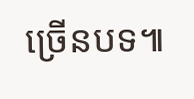ច្រើនបទ៕